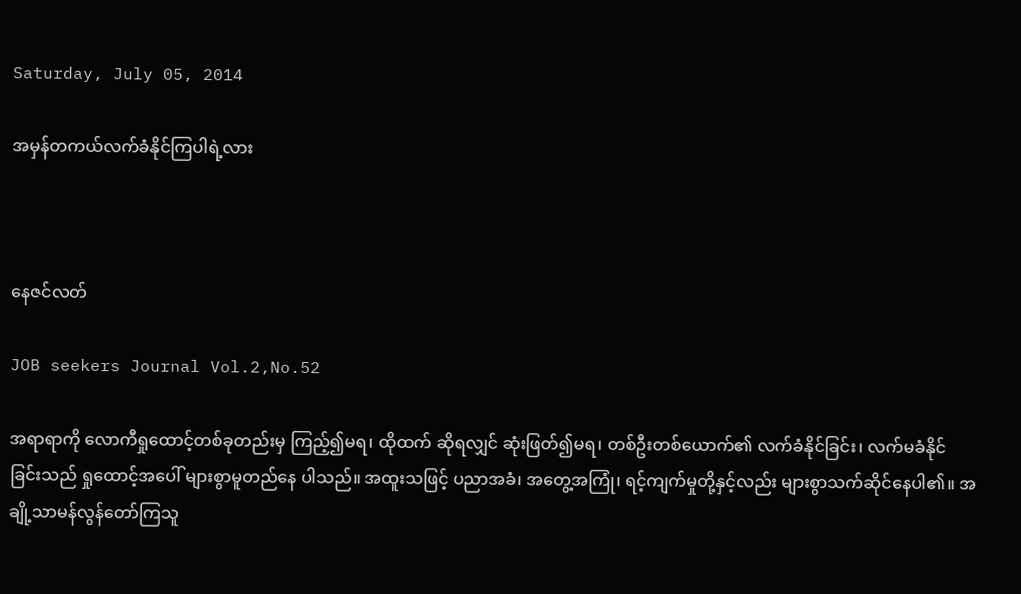Saturday, July 05, 2014

အမှန်တကယ်လက်ခံနိုင်ကြပါရဲ့လား



နေဇင်လတ်

JOB seekers Journal Vol.2,No.52

အရာရာကို လောကီရှုထောင့်တစ်ခုတည်းမှ ကြည့်၍မရ၊ ထိုထက် ဆိုရလျှင် ဆုံးဖြတ်၍မရ၊ တစ်ဦးတစ်ယောက်၏ လက်ခံနိုင်ခြင်း၊ လက်မခံနိုင်ခြင်းသည် ရှုထောင့်အပေါ် များစွာမူတည်နေ ပါသည်။ အထူးသဖြင့် ပညာအခံ၊ အတွေ့အကြုံ၊ ရင့်ကျက်မှုတို့နှင့်လည်း များစွာသက်ဆိုင်နေပါ၏။ အချို့သာမန်လွန်တော်ကြသူ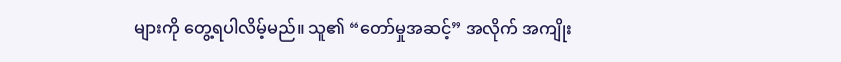များကို တွေ့ရပါလိမ့်မည်။ သူ၏ “တော်မှုအဆင့်” အလိုက် အကျိုး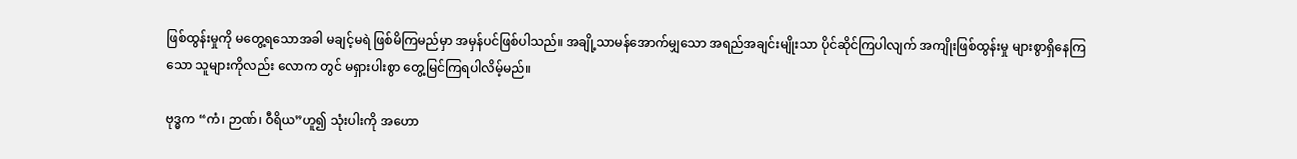ဖြစ်ထွန်းမှုကို မတွေ့ရသောအခါ မချင့်မရဲ ဖြစ်မိကြမည်မှာ အမှန်ပင်ဖြစ်ပါသည်။ အချို့သာမန်အောက်မျှသော အရည်အချင်းမျိုးသာ ပိုင်ဆိုင်ကြပါလျက် အကျိုးဖြစ်ထွန်းမှု များစွာရှိနေကြသော သူများကိုလည်း လောက တွင် မရှားပါးစွာ တွေ့မြင်ကြရပါလိမ့်မည်။

ဗုဒ္ဓက “ကံ၊ ဉာဏ်၊ ဝီရိယ”ဟူ၍ သုံးပါးကို အဟော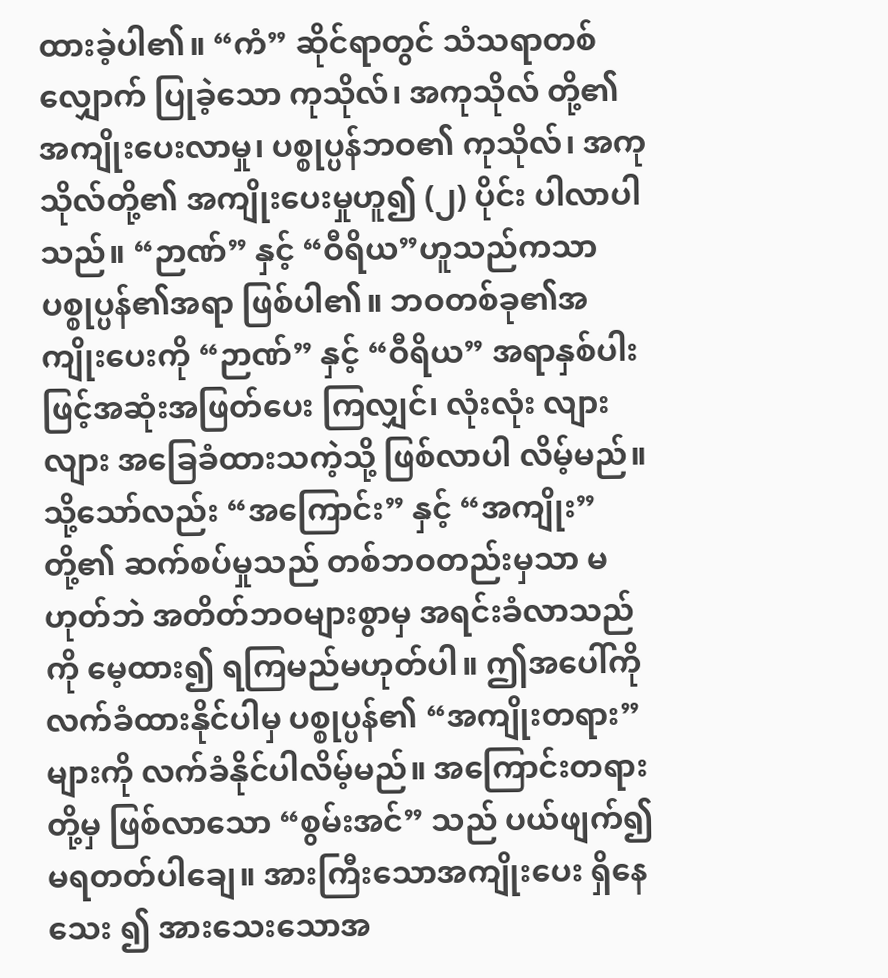ထားခဲ့ပါ၏။ “ကံ” ဆိုင်ရာတွင် သံသရာတစ်လျှောက် ပြုခဲ့သော ကုသိုလ်၊ အကုသိုလ် တို့၏ အကျိုးပေးလာမှု၊ ပစ္စုပ္ပန်ဘဝ၏ ကုသိုလ်၊ အကုသိုလ်တို့၏ အကျိုးပေးမှုဟူ၍ (၂) ပိုင်း ပါလာပါသည်။ “ဉာဏ်” နှင့် “ဝီရိယ”ဟူသည်ကသာ ပစ္စုပ္ပန်၏အရာ ဖြစ်ပါ၏။ ဘဝတစ်ခု၏အကျိုးပေးကို “ဉာဏ်” နှင့် “ဝီရိယ” အရာနှစ်ပါးဖြင့်အဆုံးအဖြတ်ပေး ကြလျှင်၊ လုံးလုံး လျားလျား အခြေခံထားသကဲ့သို့ ဖြစ်လာပါ လိမ့်မည်။ သို့သော်လည်း “အကြောင်း” နှင့် “အကျိုး” တို့၏ ဆက်စပ်မှုသည် တစ်ဘဝတည်းမှသာ မဟုတ်ဘဲ အတိတ်ဘဝများစွာမှ အရင်းခံလာသည် ကို မေ့ထား၍ ရကြမည်မဟုတ်ပါ။ ဤအပေါ်ကို လက်ခံထားနိုင်ပါမှ ပစ္စုပ္ပန်၏ “အကျိုးတရား”များကို လက်ခံနိုင်ပါလိမ့်မည်။ အကြောင်းတရားတို့မှ ဖြစ်လာသော “စွမ်းအင်” သည် ပယ်ဖျက်၍ မရတတ်ပါချေ။ အားကြီးသောအကျိုးပေး ရှိနေသေး ၍ အားသေးသောအ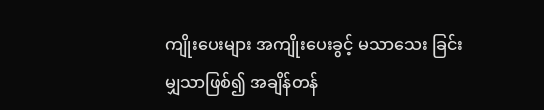ကျိုးပေးများ အကျိုးပေးခွင့် မသာသေး ခြင်းမျှသာဖြစ်၍ အချိန်တန်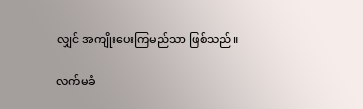လျှင် အကျိုးပေးကြမည်သာ ဖြစ်သည်။

လက်မခံ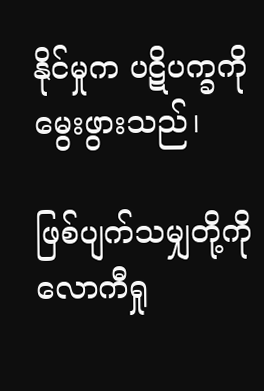နိုင်မှုက ပဋိပက္ခကို မွေးဖွားသည်၊

ဖြစ်ပျက်သမျှတို့ကို လောကီရှု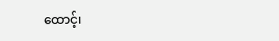ထောင့်၊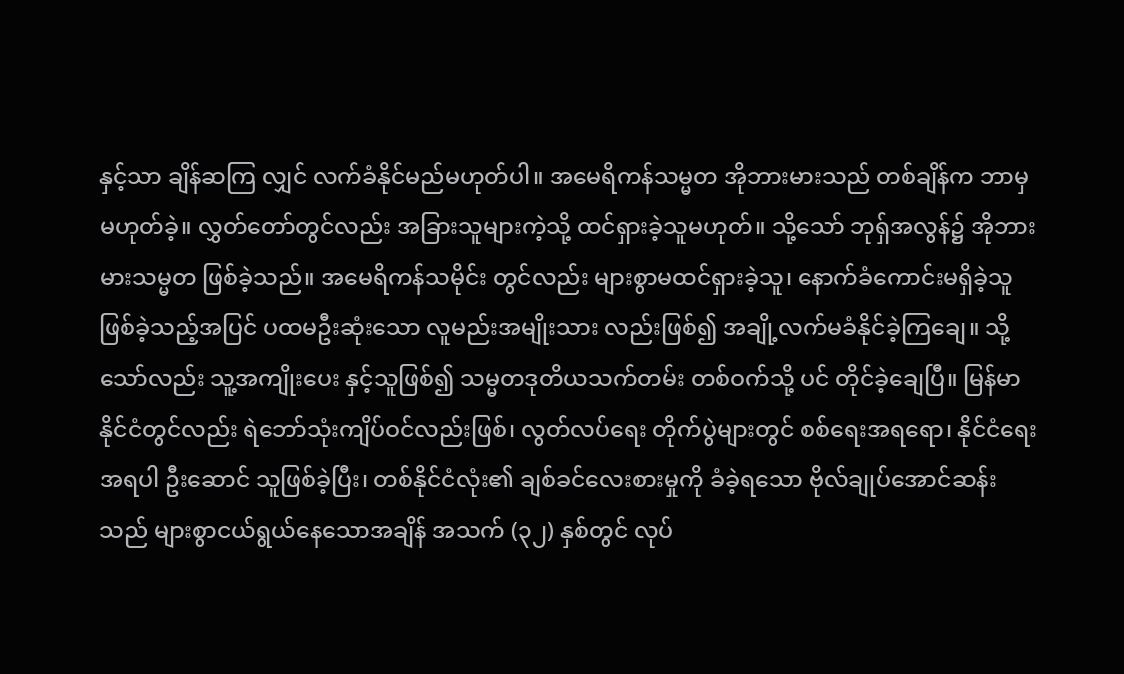နှင့်သာ ချိန်ဆကြ လျှင် လက်ခံနိုင်မည်မဟုတ်ပါ။ အမေရိကန်သမ္မတ အိုဘားမားသည် တစ်ချိန်က ဘာမှမဟုတ်ခဲ့။ လွှတ်တော်တွင်လည်း အခြားသူများကဲ့သို့ ထင်ရှားခဲ့သူမဟုတ်။ သို့သော် ဘုရှ်အလွန်၌ အိုဘားမားသမ္မတ ဖြစ်ခဲ့သည်။ အမေရိကန်သမိုင်း တွင်လည်း များစွာမထင်ရှားခဲ့သူ၊ နောက်ခံကောင်းမရှိခဲ့သူ ဖြစ်ခဲ့သည့်အပြင် ပထမဦးဆုံးသော လူမည်းအမျိုးသား လည်းဖြစ်၍ အချို့လက်မခံနိုင်ခဲ့ကြချေ။ သို့သော်လည်း သူ့အကျိုးပေး နှင့်သူဖြစ်၍ သမ္မတဒုတိယသက်တမ်း တစ်ဝက်သို့ ပင် တိုင်ခဲ့ချေပြီ။ မြန်မာနိုင်ငံတွင်လည်း ရဲဘော်သုံးကျိပ်ဝင်လည်းဖြစ်၊ လွတ်လပ်ရေး တိုက်ပွဲများတွင် စစ်ရေးအရရော၊ နိုင်ငံရေးအရပါ ဦးဆောင် သူဖြစ်ခဲ့ပြီး၊ တစ်နိုင်ငံလုံး၏ ချစ်ခင်လေးစားမှုကို ခံခဲ့ရသော ဗိုလ်ချုပ်အောင်ဆန်း သည် များစွာငယ်ရွယ်နေသောအချိန် အသက် (၃၂) နှစ်တွင် လုပ်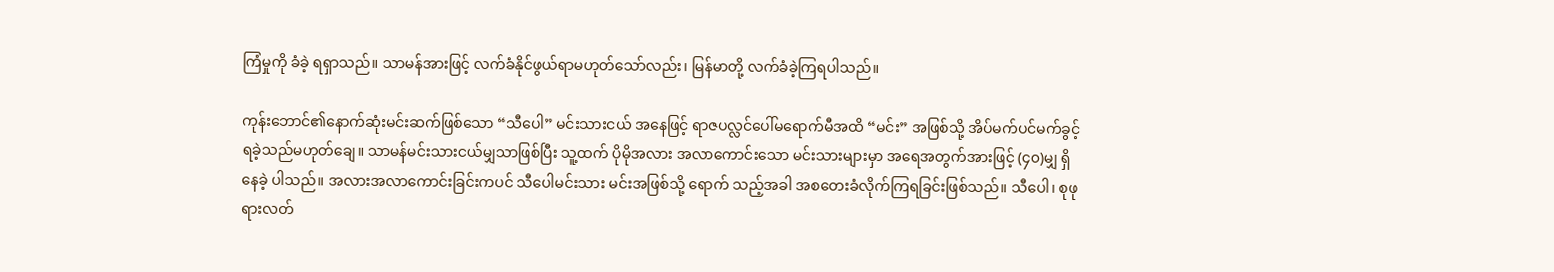ကြံမှုကို ခံခဲ့ ရရှာသည်။ သာမန်အားဖြင့် လက်ခံနိုင်ဖွယ်ရာမဟုတ်သော်လည်း၊ မြန်မာတို့ လက်ခံခဲ့ကြရပါသည်။

ကုန်းဘောင်၏နောက်ဆုံးမင်းဆက်ဖြစ်သော “သီပေါ” မင်းသားငယ် အနေဖြင့် ရာဇပလ္လင်ပေါ်မရောက်မီအထိ “မင်း” အဖြစ်သို့ အိပ်မက်ပင်မက်ခွင့် ရခဲ့သည်မဟုတ်ချေ။ သာမန်မင်းသားငယ်မျှသာဖြစ်ပြီး သူ့ထက် ပိုမိုအလား အလာကောင်းသော မင်းသားများမှာ အရေအတွက်အားဖြင့် (၄၀)မျှ ရှိနေခဲ့ ပါသည်။ အလားအလာကောင်းခြင်းကပင် သီပေါမင်းသား မင်းအဖြစ်သို့ ရောက် သည့်အခါ အစတေးခံလိုက်ကြရခြင်းဖြစ်သည်။ သီပေါ၊ စုဖုရားလတ်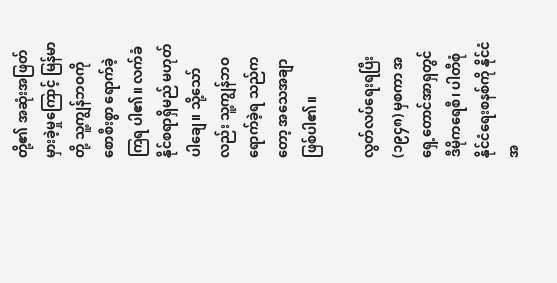တို့၏ အဆုံးအဖြတ်မှားခဲ့မှုကြောင့် မြန်မာတို့ သူ့ကျွန်ဘဝကို စောစီးစွာ ရောက်ခဲ့ကြရ ပါ၏။ လက်ခံနိုင်စရာရှိမည် မဟုတ်ပါချေ။ သို့သော်လည်း သူ့ကျွန်ဘဝရောက်ခဲ့ရ သည်ကတော့ အသေအချာဖြစ်ပါ၏။

လွတ်လပ်ရေးရပြီး (၁၉၄၈) မှစကာ အရှေ့တောင်အာရှတွင် ဒီမိုကရေစီ၊ ပါတီစုံနိုင်ငံရေးစနစ်ကို နိုင်ငံအ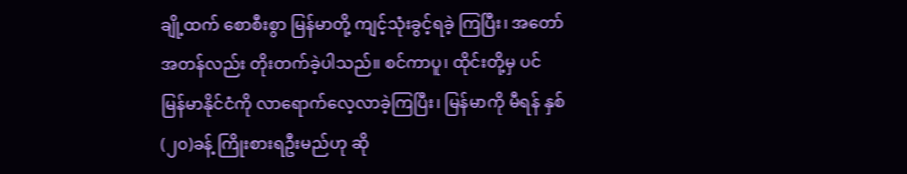ချို့ထက် စောစီးစွာ မြန်မာတို့ ကျင့်သုံးခွင့်ရခဲ့ ကြပြီး၊ အတော်အတန်လည်း တိုးတက်ခဲ့ပါသည်။ စင်ကာပူ၊ ထိုင်းတို့မှ ပင် မြန်မာနိုင်ငံကို လာရောက်လေ့လာခဲ့ကြပြီး၊ မြန်မာကို မီရန် နှစ် (၂၀)ခန့် ကြိုးစားရဦးမည်ဟု ဆို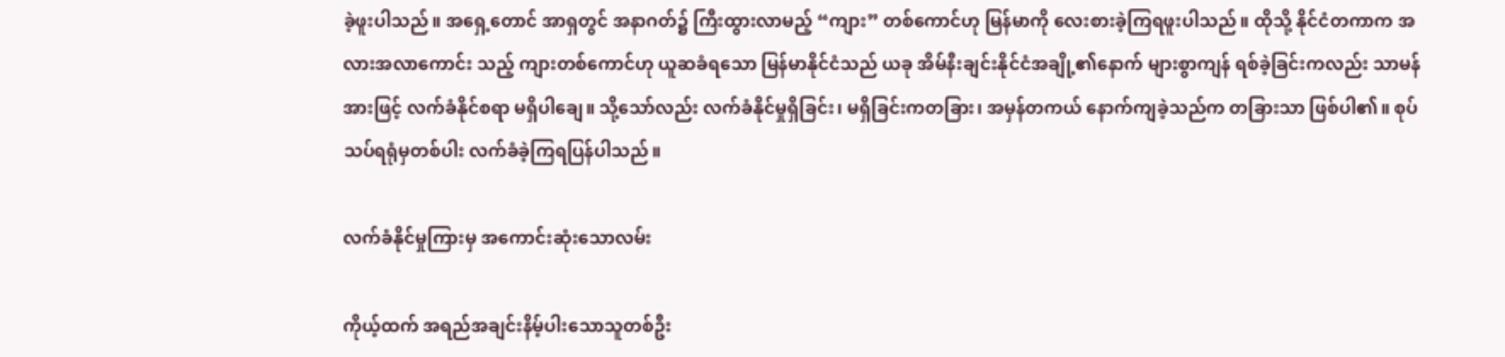ခဲ့ဖူးပါသည်။ အရှေ့တောင် အာရှတွင် အနာဂတ်၌ ကြီးထွားလာမည့် “ကျား” တစ်ကောင်ဟု မြန်မာကို လေးစားခဲ့ကြရဖူးပါသည်။ ထိုသို့ နိုင်ငံတကာက အလားအလာကောင်း သည့် ကျားတစ်ကောင်ဟု ယူဆခံရသော မြန်မာနိုင်ငံသည် ယခု အိမ်နီးချင်းနိုင်ငံအချို့၏နောက် များစွာကျန် ရစ်ခဲ့ခြင်းကလည်း သာမန်အားဖြင့် လက်ခံနိုင်စရာ မရှိပါချေ။ သို့သော်လည်း လက်ခံနိုင်မှုရှိခြင်း၊ မရှိခြင်းကတခြား၊ အမှန်တကယ် နောက်ကျခဲ့သည်က တခြားသာ ဖြစ်ပါ၏။ စုပ်သပ်ရရုံမှတစ်ပါး လက်ခံခဲ့ကြရပြန်ပါသည်။

လက်ခံနိုင်မှုကြားမှ အကောင်းဆုံးသောလမ်း

ကိုယ့်ထက် အရည်အချင်းနိမ့်ပါးသောသူတစ်ဦး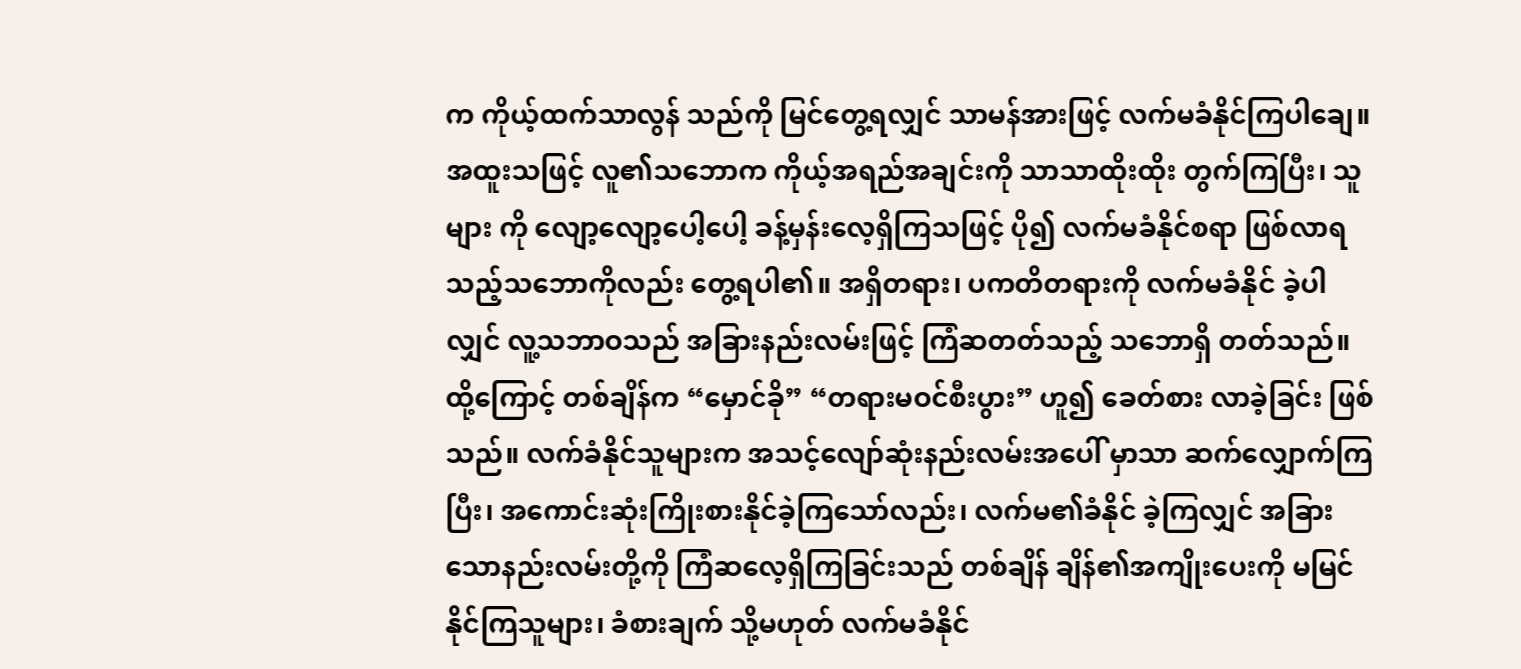က ကိုယ့်ထက်သာလွန် သည်ကို မြင်တွေ့ရလျှင် သာမန်အားဖြင့် လက်မခံနိုင်ကြပါချေ။ အထူးသဖြင့် လူ၏သဘောက ကိုယ့်အရည်အချင်းကို သာသာထိုးထိုး တွက်ကြပြီး၊ သူများ ကို လျော့လျော့ပေါ့ပေါ့ ခန့်မှန်းလေ့ရှိကြသဖြင့် ပို၍ လက်မခံနိုင်စရာ ဖြစ်လာရ သည့်သဘောကိုလည်း တွေ့ရပါ၏။ အရှိတရား၊ ပကတိတရားကို လက်မခံနိုင် ခဲ့ပါလျှင် လူ့သဘာဝသည် အခြားနည်းလမ်းဖြင့် ကြံဆတတ်သည့် သဘောရှိ တတ်သည်။ ထို့ကြောင့် တစ်ချိန်က “မှောင်ခို” “တရားမဝင်စီးပွား” ဟူ၍ ခေတ်စား လာခဲ့ခြင်း ဖြစ်သည်။ လက်ခံနိုင်သူများက အသင့်လျော်ဆုံးနည်းလမ်းအပေါ် မှာသာ ဆက်လျှောက်ကြပြီး၊ အကောင်းဆုံးကြိုးစားနိုင်ခဲ့ကြသော်လည်း၊ လက်မ၏ခံနိုင် ခဲ့ကြလျှင် အခြားသောနည်းလမ်းတို့ကို ကြံဆလေ့ရှိကြခြင်းသည် တစ်ချိန် ချိန်၏အကျိုးပေးကို မမြင်နိုင်ကြသူများ၊ ခံစားချက် သို့မဟုတ် လက်မခံနိုင်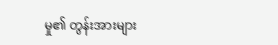မှု၏ တွန်းအားများ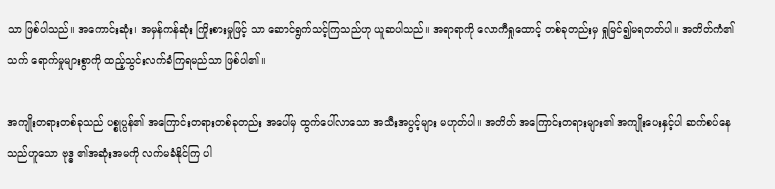သာ ဖြစ်ပါသည်။ အကောင်းဆုံး၊ အမှန်ကန်ဆုံး ကြိုးစားမှုဖြင့် သာ ဆောင်ရွက်သင့်ကြသည်ဟု ယူဆပါသည်။ အရာရာကို လောကီရှုထောင့် တစ်ခုတည်းမှ ရှုမြင်၍မရတတ်ပါ။ အတိတ်ကံ၏ သက် ရောက်မှုများစွာကို ထည့်သွင်းလက်ခံကြရမည်သာ ဖြစ်ပါ၏။

အကျိုးတရားတစ်ခုသည် ပစ္စုပ္ပန်၏ အကြောင်းတရားတစ်ခုတည်း အပေါ်မှ ထွက်ပေါ်လာသော အသီးအပွင့်များ မဟုတ်ပါ။ အတိတ် အကြောင်းတရားများ၏ အကျိုးပေးနှင့်ပါ ဆက်စပ်နေသည်ဟူသော ဗုဒ္ဓ ၏အဆုံးအမကို လက်မခံနိုင်ကြ ပါ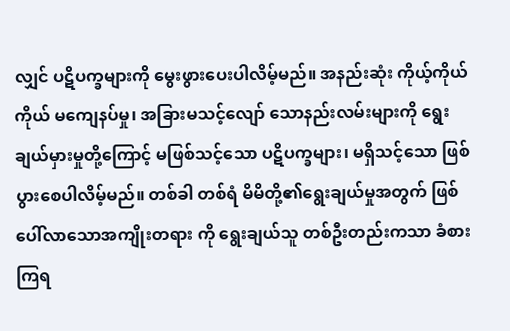လျှင် ပဋိပက္ခများကို မွေးဖွားပေးပါလိမ့်မည်။ အနည်းဆုံး ကိုယ့်ကိုယ်ကိုယ် မကျေနပ်မှု၊ အခြားမသင့်လျော် သောနည်းလမ်းများကို ရွေးချယ်မှားမှုတို့ကြောင့် မဖြစ်သင့်သော ပဋိပက္ခများ၊ မရှိသင့်သော ဖြစ်ပွားစေပါလိမ့်မည်။ တစ်ခါ တစ်ရံ မိမိတို့၏ရွေးချယ်မှုအတွက် ဖြစ်ပေါ်လာသောအကျိုးတရား ကို ရွေးချယ်သူ တစ်ဦးတည်းကသာ ခံစားကြရ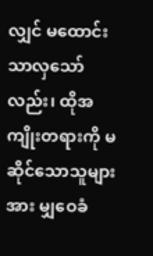လျှင် မထောင်းသာလှသော် လည်း၊ ထိုအကျိုးတရားကို မဆိုင်သောသူများအား မျှဝေခံ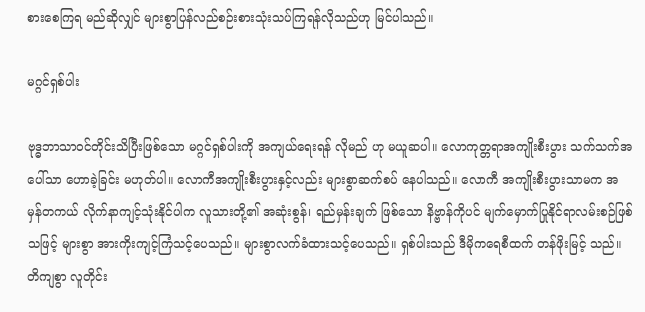စားစေကြရ မည်ဆိုလျှင် များစွာပြန်လည်စဉ်းစားသုံးသပ်ကြရန်လိုသည်ဟု မြင်ပါသည်။

မဂ္ဂင်ရှစ်ပါး

ဗုဒ္ဓဘာသာဝင်တိုင်းသိပြီးဖြစ်သော မဂ္ဂင်ရှစ်ပါးကို အကျယ်ရေးရန် လိုမည် ဟု မယူဆပါ။ လောကုတ္တရာအကျိုးစီးပွား သက်သက်အပေါ်သာ ဟောခဲ့ခြင်း မဟုတ်ပါ။ လောကီအကျိုးစီးပွားနှင့်လည်း များစွာဆက်စပ် နေပါသည်။ လောကီ အကျိုးစီးပွားသာမက အမှန်တကယ် လိုက်နာကျင့်သုံးနိုင်ပါက လူသားတို့၏ အဆုံးစွန်၊ ရည်မှန်းချက် ဖြစ်သော နိဗ္ဗာန်ကိုပင် မျက်မှောက်ပြုနိုင်ရာလမ်းစဉ်ဖြစ်သဖြင့် များစွာ အားကိုးကျင့်ကြံသင့်ပေသည်။ များစွာလက်ခံထားသင့်ပေသည်။ ရှစ်ပါးသည် ဒီမိုကရေစီထက် တန်ဖိုးမြင့် သည်။ တိကျစွာ လူတိုင်း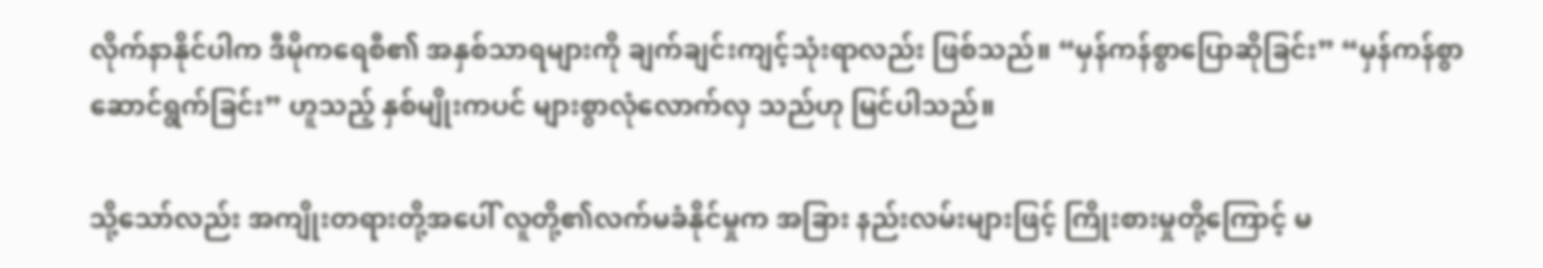လိုက်နာနိုင်ပါက ဒီမိုကရေစီ၏ အနှစ်သာရများကို ချက်ချင်းကျင့်သုံးရာလည်း ဖြစ်သည်။ “မှန်ကန်စွာပြောဆိုခြင်း” “မှန်ကန်စွာ ဆောင်ရွက်ခြင်း” ဟူသည့် နှစ်မျိုးကပင် များစွာလုံလောက်လှ သည်ဟု မြင်ပါသည်။

သို့သော်လည်း အကျိုးတရားတို့အပေါ် လူတို့၏လက်မခံနိုင်မှုက အခြား နည်းလမ်းများဖြင့် ကြိုးစားမှုတို့ကြောင့် မ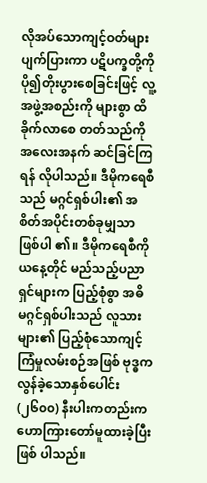လိုအပ်သောကျင့်ဝတ်များ ပျက်ပြားကာ ပဋိပက္ခတို့ကို ပို၍တိုးပွားစေခြင်းဖြင့် လူ့အဖွဲ့အစည်းကို များစွာ ထိခိုက်လာစေ တတ်သည်ကို အလေးအနက် ဆင်ခြင်ကြရန် လိုပါသည်။ ဒီမိုကရေစီသည် မဂ္ဂင်ရှစ်ပါး၏ အစိတ်အပိုင်းတစ်ခုမျှသာ ဖြစ်ပါ ၏။ ဒီမိုကရေစီကို ယနေ့တိုင် မည်သည့်ပညာရှင်များက ပြည့်စုံစွာ အဓိ မဂ္ဂင်ရှစ်ပါးသည် လူသားများ၏ ပြည့်စုံသောကျင့်ကြံမှုလမ်းစဉ်အဖြစ် ဗုဒ္ဓက လွန်ခဲ့သောနှစ်ပေါင်း (၂၆၀၀) နီးပါးကတည်းက ဟောကြားတော်မူထားခဲ့ပြီးဖြစ် ပါသည်။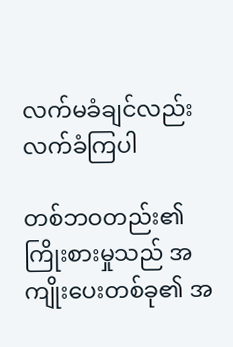လက်မခံချင်လည်း လက်ခံကြပါ

တစ်ဘဝတည်း၏ ကြိုးစားမှုသည် အကျိုးပေးတစ်ခု၏ အ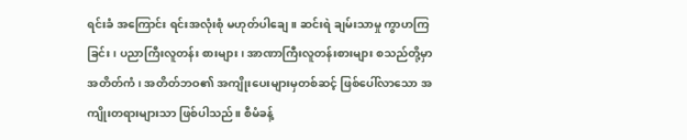ရင်းခံ အကြောင်း ရင်းအလုံးစုံ မဟုတ်ပါချေ။ ဆင်းရဲ ချမ်းသာမှု ကွာဟကြခြင်း၊ ပညာကြီးလူတန်း စားများ၊ အာဏာကြီးလူတန်းစားများ စသည်တို့မှာ အတိတ်ကံ၊ အတိတ်ဘဝ၏ အကျိုးပေးများမှတစ်ဆင့် ဖြစ်ပေါ်လာသော အကျိုးတရားများသာ ဖြစ်ပါသည်။ စီမံခန့်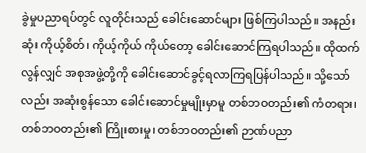ခွဲမှုပညာရပ်တွင် လူတိုင်းသည် ခေါင်းဆောင်များ ဖြစ်ကြပါသည်။ အနည်းဆုံး ကိုယ့်စိတ်၊ ကိုယ့်ကိုယ် ကိုယ်တော့ ခေါင်းဆောင်ကြရပါသည်။ ထိုထက်လွန်လျှင် အစုအဖွဲ့တို့ကို ခေါင်းဆောင်ခွင့်ရလာကြရပြန်ပါသည်။ သို့သော်လည်း အဆုံးစွန်သော ခေါင်းဆောင်မှုမျိုးမှာမူ တစ်ဘဝတည်း၏ ကံတရား၊ တစ်ဘဝတည်း၏ ကြိုးစားမှု၊ တစ်ဘဝတည်း၏ ဉာဏ်ပညာ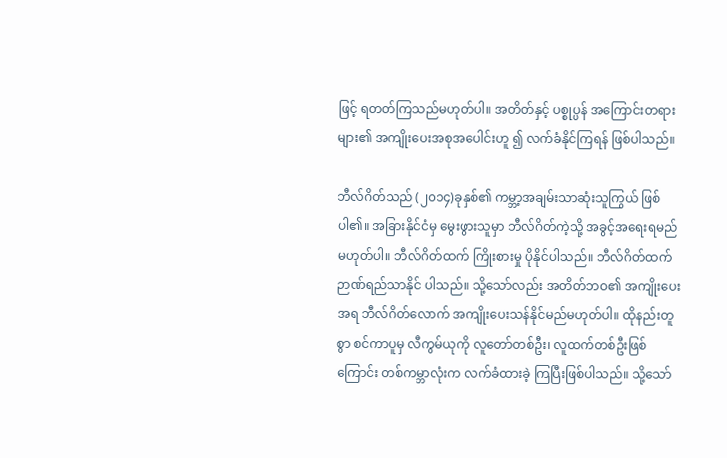ဖြင့် ရတတ်ကြသည်မဟုတ်ပါ။ အတိတ်နှင့် ပစ္စုပ္ပန် အကြောင်းတရားများ၏ အကျိုးပေးအစုအပေါင်းဟူ ၍ လက်ခံနိုင်ကြရန် ဖြစ်ပါသည်။

ဘီလ်ဂိတ်သည် (၂၀၁၄)ခုနှစ်၏ ကမ္ဘာ့အချမ်းသာဆုံးသူကြွယ် ဖြစ်ပါ၏။ အခြားနိုင်ငံမှ မွေးဖွားသူမှာ ဘီလ်ဂိတ်ကဲ့သို့ အခွင့်အရေးရမည် မဟုတ်ပါ။ ဘီလ်ဂိတ်ထက် ကြိုးစားမှု ပိုနိုင်ပါသည်။ ဘီလ်ဂိတ်ထက် ဉာဏ်ရည်သာနိုင် ပါသည်။ သို့သော်လည်း အတိတ်ဘဝ၏ အကျိုးပေးအရ ဘီလ်ဂိတ်လောက် အကျိုးပေးသန်နိုင်မည်မဟုတ်ပါ။ ထိုနည်းတူစွာ စင်ကာပူမှ လီကွမ်ယုကို လူတော်တစ်ဦး၊ လူထက်တစ်ဦးဖြစ်ကြောင်း တစ်ကမ္ဘာလုံးက လက်ခံထားခဲ့ ကြပြီးဖြစ်ပါသည်။ သို့သော်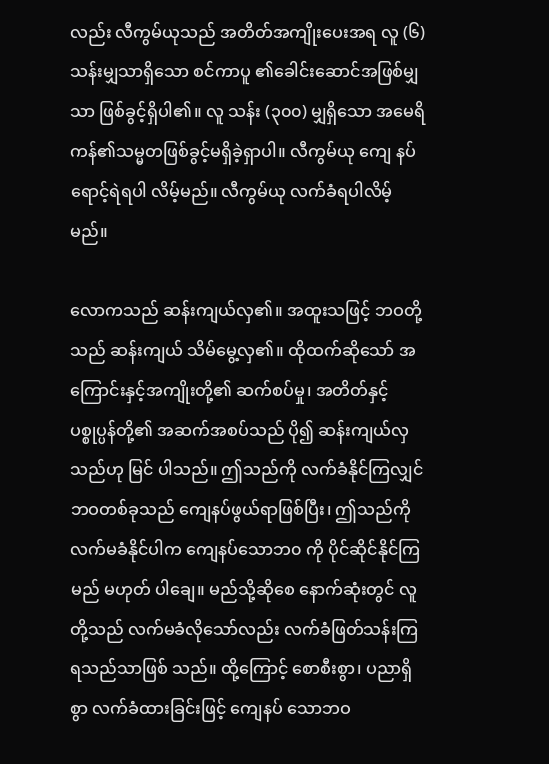လည်း လီကွမ်ယုသည် အတိတ်အကျိုးပေးအရ လူ (၆) သန်းမျှသာရှိသော စင်ကာပူ ၏ခေါင်းဆောင်အဖြစ်မျှသာ ဖြစ်ခွင့်ရှိပါ၏။ လူ သန်း (၃၀၀) မျှရှိသော အမေရိကန်၏သမ္မတဖြစ်ခွင့်မရှိခဲ့ရှာပါ။ လီကွမ်ယု ကျေ နပ်ရောင့်ရဲရပါ လိမ့်မည်။ လီကွမ်ယု လက်ခံရပါလိမ့်မည်။

လောကသည် ဆန်းကျယ်လှ၏။ အထူးသဖြင့် ဘဝတို့သည် ဆန်းကျယ် သိမ်မွေ့လှ၏။ ထိုထက်ဆိုသော် အကြောင်းနှင့်အကျိုးတို့၏ ဆက်စပ်မှု၊ အတိတ်နှင့် ပစ္စုပ္ပန်တို့၏ အဆက်အစပ်သည် ပို၍ ဆန်းကျယ်လှ သည်ဟု မြင် ပါသည်။ ဤသည်ကို လက်ခံနိုင်ကြလျှင် ဘဝတစ်ခုသည် ကျေနပ်ဖွယ်ရာဖြစ်ပြီး၊ ဤသည်ကို လက်မခံနိုင်ပါက ကျေနပ်သောဘ၀ ကို ပိုင်ဆိုင်နိုင်ကြမည် မဟုတ် ပါချေ။ မည်သို့ဆိုစေ နောက်ဆုံးတွင် လူတို့သည် လက်မခံလိုသော်လည်း လက်ခံဖြတ်သန်းကြရသည်သာဖြစ် သည်။ ထို့ကြောင့် စောစီးစွာ၊ ပညာရှိစွာ လက်ခံထားခြင်းဖြင့် ကျေနပ် သောဘဝ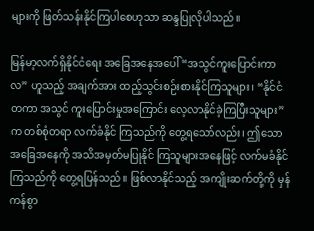များကို ဖြတ်သန်းနိုင်ကြပါစေဟုသာ ဆန္ဒပြုလိုပါသည်။

မြန်မာ့လက်ရှိနိုင်ငံရေး အခြေအနေအပေါ် “အသွင်ကူးပြောင်းကာလ” ဟူသည့် အချက်အား ထည့်သွင်းစဉ်းစားနိုင်ကြသူများ၊ “နိုင်ငံတကာ အသွင် ကူးပြောင်းမှုအကြောင်း လေ့လာနိုင်ခဲ့ကြပြီးသူများ”က တစ်စုံတရာ လက်ခံနိုင် ကြသည်ကို တွေ့ရသော်လည်း၊ ဤသော အခြေအနေကို အသိအမှတ်မပြုနိုင် ကြသူများအနေဖြင့် လက်မခံနိုင်ကြသည်ကို တွေ့ရပြန်သည်။ ဖြစ်လာနိုင်သည့် အကျိုးဆက်တို့ကို မှန်ကန်စွာ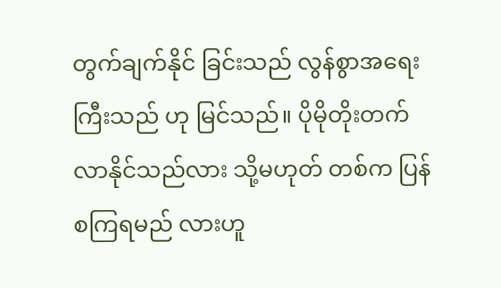တွက်ချက်နိုင် ခြင်းသည် လွန်စွာအရေးကြီးသည် ဟု မြင်သည်။ ပိုမိုတိုးတက်လာနိုင်သည်လား သို့မဟုတ် တစ်က ပြန်စကြရမည် လားဟူ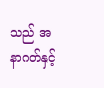သည် အနာဂတ်နှင့်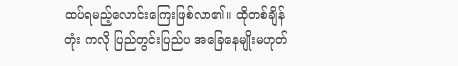ထပ်ရမည့်လောင်းကြေးဖြစ်လာ၏။ ထိုတစ်ချိန်တုံး ကလို ပြည်တွင်းပြည်ပ အခြေနေမျိုးမဟုတ်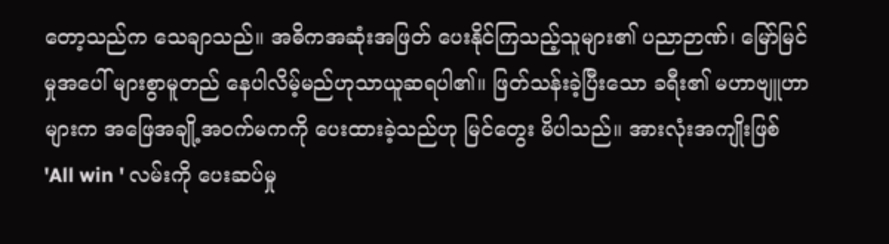တော့သည်က သေချာသည်။ အဓိကအဆုံးအဖြတ် ပေးနိုင်ကြသည့်သူများ၏ ပညာဉာဏ်၊ မြော်မြင်မှုအပေါ် များစွာမူတည် နေပါလိမ့်မည်ဟုသာယူဆရပါ၏။ ဖြတ်သန်းခဲ့ပြီးသော ခရီး၏ မဟာဗျူဟာများက အဖြေအချို့အဝက်မကကို ပေးထားခဲ့သည်ဟု မြင်တွေး မိပါသည်။ အားလုံးအကျိုးဖြစ် 'All win ' လမ်းကို ပေးဆပ်မှု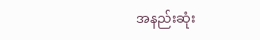အနည်းဆုံး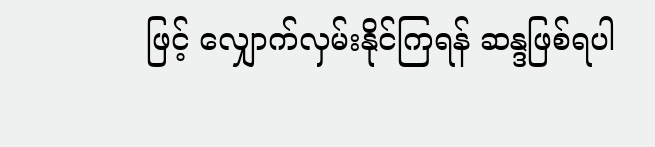ဖြင့် လျှောက်လှမ်းနိုင်ကြရန် ဆန္ဒဖြစ်ရပါ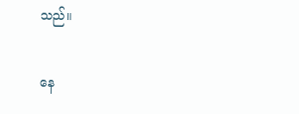သည်။

နေ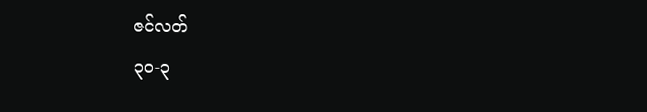ဇင်လတ်
၃၀-၃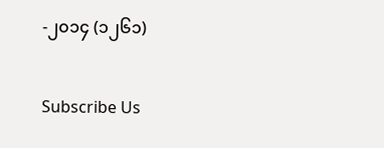-၂၀၁၄ (၁၂၆၁)

Subscribe Us